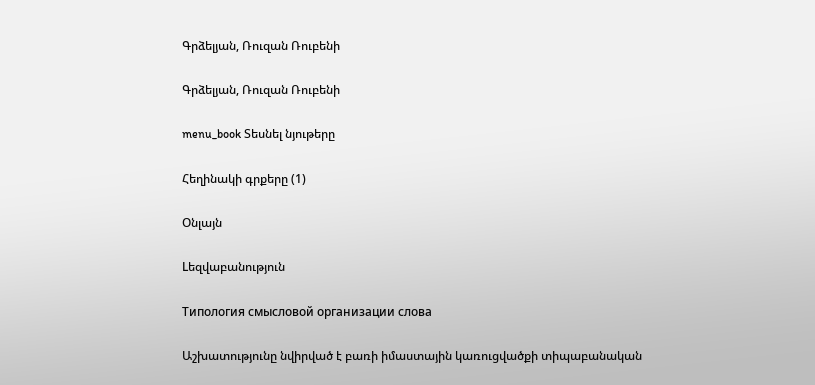Գրձելյան, Ռուզան Ռուբենի

Գրձելյան, Ռուզան Ռուբենի

menu_book Տեսնել նյութերը

Հեղինակի գրքերը (1)

Օնլայն

Lեզվաբանություն

Типология смысловой организации слова

Աշխատությունը նվիրված է բառի իմաստային կառուցվածքի տիպաբանական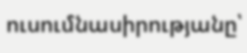ուսումնասիրությանը՝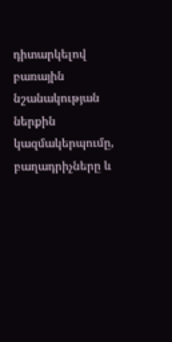դիտարկելով բառային նշանակության ներքին կազմակերպումը, բաղադրիչները և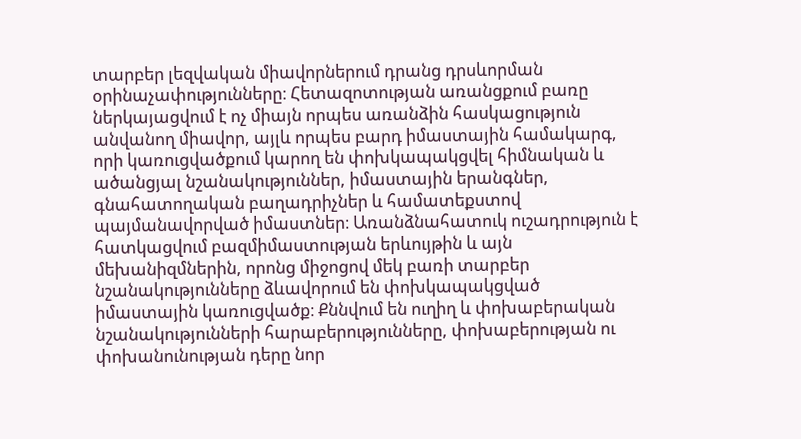տարբեր լեզվական միավորներում դրանց դրսևորման օրինաչափությունները։ Հետազոտության առանցքում բառը ներկայացվում է ոչ միայն որպես առանձին հասկացություն անվանող միավոր, այլև որպես բարդ իմաստային համակարգ, որի կառուցվածքում կարող են փոխկապակցվել հիմնական և ածանցյալ նշանակություններ, իմաստային երանգներ, գնահատողական բաղադրիչներ և համատեքստով պայմանավորված իմաստներ։ Առանձնահատուկ ուշադրություն է հատկացվում բազմիմաստության երևույթին և այն մեխանիզմներին, որոնց միջոցով մեկ բառի տարբեր նշանակությունները ձևավորում են փոխկապակցված իմաստային կառուցվածք։ Քննվում են ուղիղ և փոխաբերական նշանակությունների հարաբերությունները, փոխաբերության ու փոխանունության դերը նոր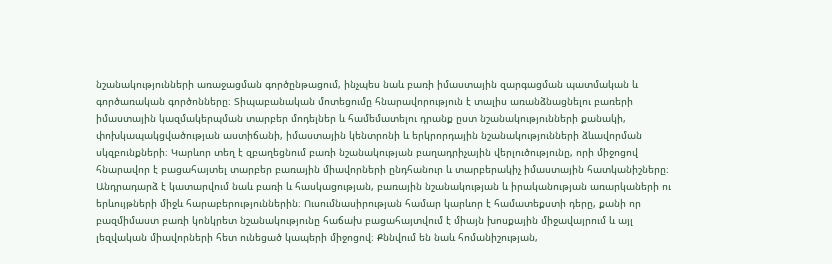նշանակությունների առաջացման գործընթացում, ինչպես նաև բառի իմաստային զարգացման պատմական և գործառական գործոնները։ Տիպաբանական մոտեցումը հնարավորություն է տալիս առանձնացնելու բառերի իմաստային կազմակերպման տարբեր մոդելներ և համեմատելու դրանք ըստ նշանակությունների քանակի, փոխկապակցվածության աստիճանի, իմաստային կենտրոնի և երկրորդային նշանակությունների ձևավորման սկզբունքների։ Կարևոր տեղ է զբաղեցնում բառի նշանակության բաղադրիչային վերլուծությունը, որի միջոցով հնարավոր է բացահայտել տարբեր բառային միավորների ընդհանուր և տարբերակիչ իմաստային հատկանիշները։ Անդրադարձ է կատարվում նաև բառի և հասկացության, բառային նշանակության և իրականության առարկաների ու երևույթների միջև հարաբերություններին։ Ուսումնասիրության համար կարևոր է համատեքստի դերը, քանի որ բազմիմաստ բառի կոնկրետ նշանակությունը հաճախ բացահայտվում է միայն խոսքային միջավայրում և այլ լեզվական միավորների հետ ունեցած կապերի միջոցով։ Քննվում են նաև հոմանիշության,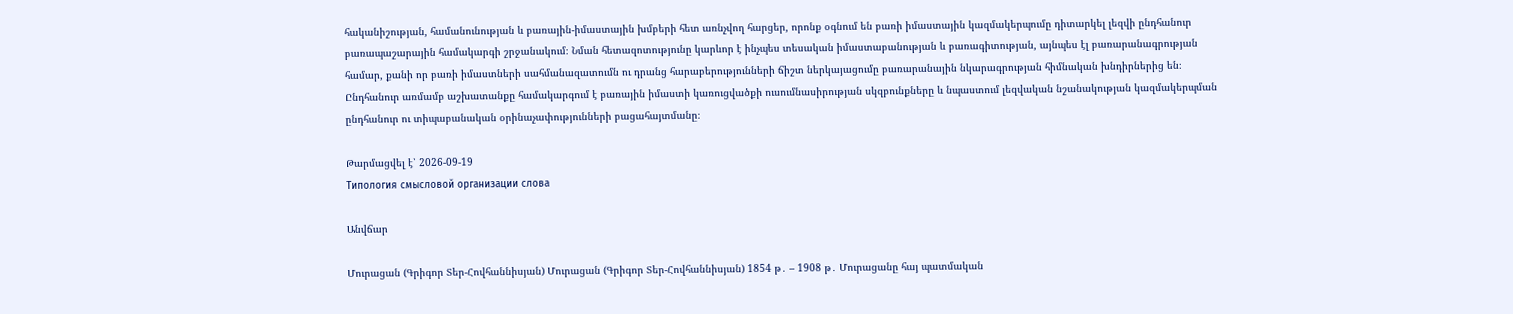հականիշության, համանունության և բառային-իմաստային խմբերի հետ առնչվող հարցեր, որոնք օգնում են բառի իմաստային կազմակերպումը դիտարկել լեզվի ընդհանուր բառապաշարային համակարգի շրջանակում։ Նման հետազոտությունը կարևոր է ինչպես տեսական իմաստաբանության և բառագիտության, այնպես էլ բառարանագրության համար, քանի որ բառի իմաստների սահմանազատումն ու դրանց հարաբերությունների ճիշտ ներկայացումը բառարանային նկարագրության հիմնական խնդիրներից են։ Ընդհանուր առմամբ աշխատանքը համակարգում է բառային իմաստի կառուցվածքի ուսումնասիրության սկզբունքները և նպաստում լեզվական նշանակության կազմակերպման ընդհանուր ու տիպաբանական օրինաչափությունների բացահայտմանը։

Թարմացվել է՝ 2026-09-19
Типология смысловой организации слова

Անվճար

Մուրացան (Գրիգոր Տեր-Հովհաննիսյան) Մուրացան (Գրիգոր Տեր-Հովհաննիսյան) 1854 թ․ – 1908 թ․ Մուրացանը հայ պատմական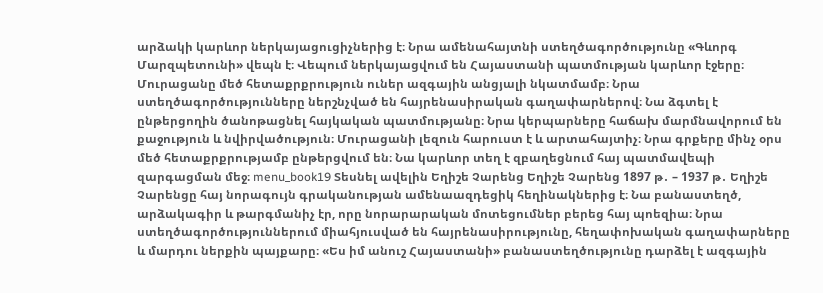արձակի կարևոր ներկայացուցիչներից է։ Նրա ամենահայտնի ստեղծագործությունը «Գևորգ Մարզպետունի» վեպն է։ Վեպում ներկայացվում են Հայաստանի պատմության կարևոր էջերը։ Մուրացանը մեծ հետաքրքրություն ուներ ազգային անցյալի նկատմամբ։ Նրա ստեղծագործությունները ներշնչված են հայրենասիրական գաղափարներով։ Նա ձգտել է ընթերցողին ծանոթացնել հայկական պատմությանը։ Նրա կերպարները հաճախ մարմնավորում են քաջություն և նվիրվածություն։ Մուրացանի լեզուն հարուստ է և արտահայտիչ։ Նրա գրքերը մինչ օրս մեծ հետաքրքրությամբ ընթերցվում են։ Նա կարևոր տեղ է զբաղեցնում հայ պատմավեպի զարգացման մեջ։ menu_book19 Տեսնել ավելին Եղիշե Չարենց Եղիշե Չարենց 1897 թ․ – 1937 թ․ Եղիշե Չարենցը հայ նորագույն գրականության ամենաազդեցիկ հեղինակներից է։ Նա բանաստեղծ, արձակագիր և թարգմանիչ էր, որը նորարարական մոտեցումներ բերեց հայ պոեզիա։ Նրա ստեղծագործություններում միահյուսված են հայրենասիրությունը, հեղափոխական գաղափարները և մարդու ներքին պայքարը։ «Ես իմ անուշ Հայաստանի» բանաստեղծությունը դարձել է ազգային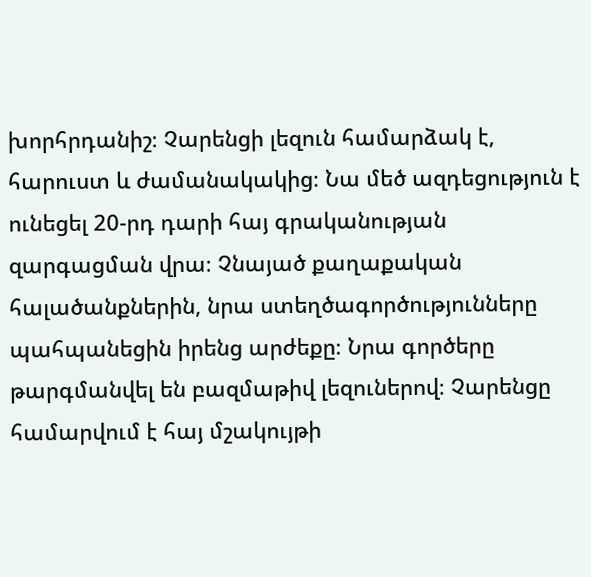խորհրդանիշ։ Չարենցի լեզուն համարձակ է, հարուստ և ժամանակակից։ Նա մեծ ազդեցություն է ունեցել 20-րդ դարի հայ գրականության զարգացման վրա։ Չնայած քաղաքական հալածանքներին, նրա ստեղծագործությունները պահպանեցին իրենց արժեքը։ Նրա գործերը թարգմանվել են բազմաթիվ լեզուներով։ Չարենցը համարվում է հայ մշակույթի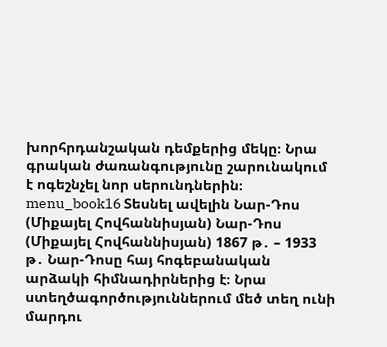խորհրդանշական դեմքերից մեկը։ Նրա գրական ժառանգությունը շարունակում է ոգեշնչել նոր սերունդներին։ menu_book16 Տեսնել ավելին Նար-Դոս (Միքայել Հովհաննիսյան) Նար-Դոս (Միքայել Հովհաննիսյան) 1867 թ․ – 1933 թ․ Նար-Դոսը հայ հոգեբանական արձակի հիմնադիրներից է։ Նրա ստեղծագործություններում մեծ տեղ ունի մարդու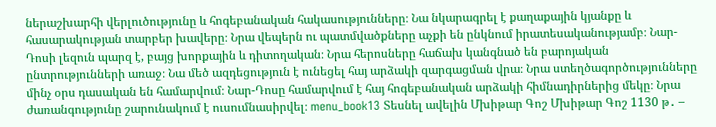ներաշխարհի վերլուծությունը և հոգեբանական հակասությունները։ Նա նկարագրել է քաղաքային կյանքը և հասարակության տարբեր խավերը։ Նրա վեպերն ու պատմվածքները աչքի են ընկնում իրատեսականությամբ։ Նար-Դոսի լեզուն պարզ է, բայց խորքային և դիտողական։ Նրա հերոսները հաճախ կանգնած են բարոյական ընտրությունների առաջ։ Նա մեծ ազդեցություն է ունեցել հայ արձակի զարգացման վրա։ Նրա ստեղծագործությունները մինչ օրս դասական են համարվում։ Նար-Դոսը համարվում է հայ հոգեբանական արձակի հիմնադիրներից մեկը։ Նրա ժառանգությունը շարունակում է ուսումնասիրվել։ menu_book13 Տեսնել ավելին Մխիթար Գոշ Մխիթար Գոշ 1130 թ․ –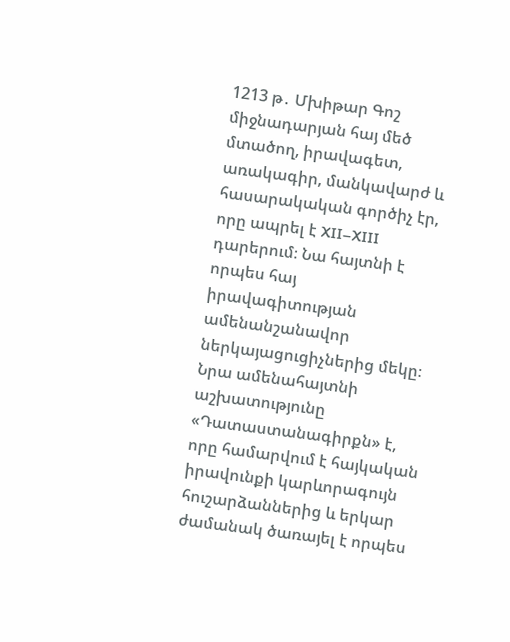1213 թ․ Մխիթար Գոշ միջնադարյան հայ մեծ մտածող, իրավագետ, առակագիր, մանկավարժ և հասարակական գործիչ էր, որը ապրել է XII–XIII դարերում։ Նա հայտնի է որպես հայ իրավագիտության ամենանշանավոր ներկայացուցիչներից մեկը։ Նրա ամենահայտնի աշխատությունը «Դատաստանագիրքն» է, որը համարվում է հայկական իրավունքի կարևորագույն հուշարձաններից և երկար ժամանակ ծառայել է որպես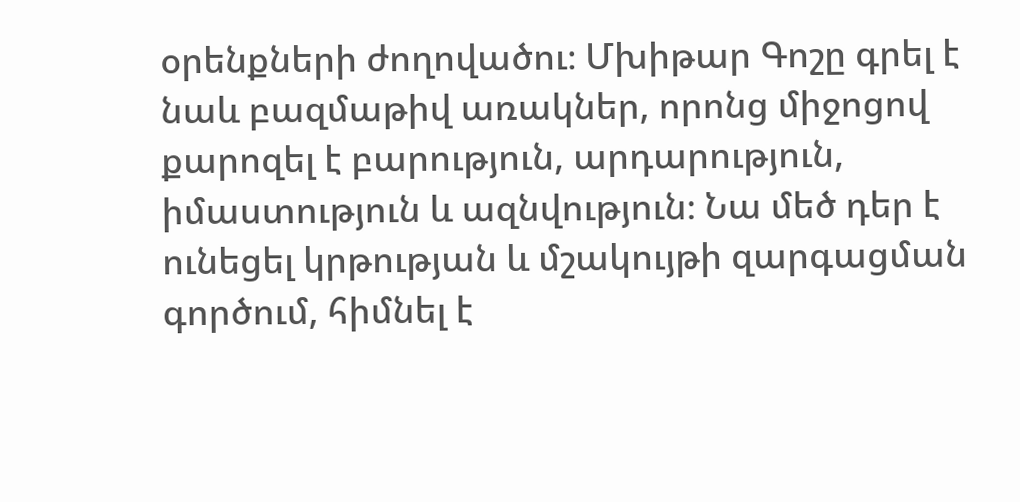օրենքների ժողովածու։ Մխիթար Գոշը գրել է նաև բազմաթիվ առակներ, որոնց միջոցով քարոզել է բարություն, արդարություն, իմաստություն և ազնվություն։ Նա մեծ դեր է ունեցել կրթության և մշակույթի զարգացման գործում, հիմնել է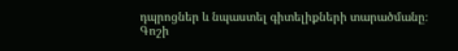դպրոցներ և նպաստել գիտելիքների տարածմանը։ Գոշի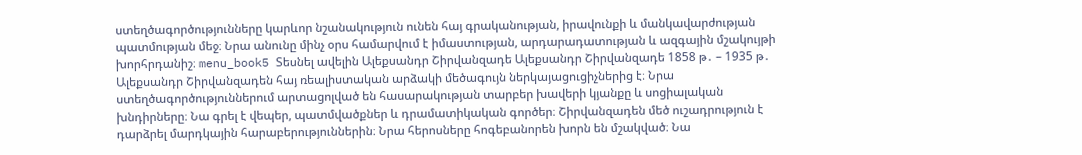ստեղծագործությունները կարևոր նշանակություն ունեն հայ գրականության, իրավունքի և մանկավարժության պատմության մեջ։ Նրա անունը մինչ օրս համարվում է իմաստության, արդարադատության և ազգային մշակույթի խորհրդանիշ։ menu_book5 Տեսնել ավելին Ալեքսանդր Շիրվանզադե Ալեքսանդր Շիրվանզադե 1858 թ․ – 1935 թ․ Ալեքսանդր Շիրվանզադեն հայ ռեալիստական արձակի մեծագույն ներկայացուցիչներից է։ Նրա ստեղծագործություններում արտացոլված են հասարակության տարբեր խավերի կյանքը և սոցիալական խնդիրները։ Նա գրել է վեպեր, պատմվածքներ և դրամատիկական գործեր։ Շիրվանզադեն մեծ ուշադրություն է դարձրել մարդկային հարաբերություններին։ Նրա հերոսները հոգեբանորեն խորն են մշակված։ Նա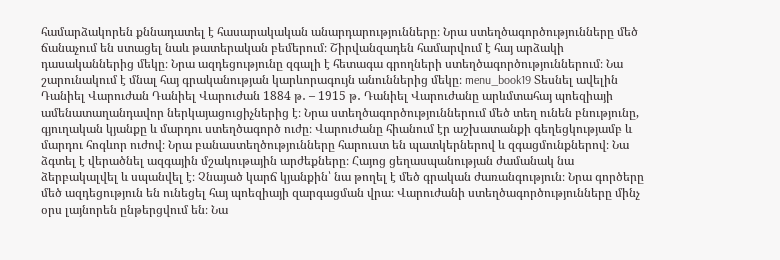համարձակորեն քննադատել է հասարակական անարդարությունները։ Նրա ստեղծագործությունները մեծ ճանաչում են ստացել նաև թատերական բեմերում։ Շիրվանզադեն համարվում է հայ արձակի դասականներից մեկը։ Նրա ազդեցությունը զգալի է հետագա գրողների ստեղծագործություններում։ Նա շարունակում է մնալ հայ գրականության կարևորագույն անուններից մեկը։ menu_book19 Տեսնել ավելին Դանիել Վարուժան Դանիել Վարուժան 1884 թ․ – 1915 թ․ Դանիել Վարուժանը արևմտահայ պոեզիայի ամենատաղանդավոր ներկայացուցիչներից է։ Նրա ստեղծագործություններում մեծ տեղ ունեն բնությունը, գյուղական կյանքը և մարդու ստեղծագործ ուժը։ Վարուժանը հիանում էր աշխատանքի գեղեցկությամբ և մարդու հոգևոր ուժով։ Նրա բանաստեղծությունները հարուստ են պատկերներով և զգացմունքներով։ Նա ձգտել է վերածնել ազգային մշակութային արժեքները։ Հայոց ցեղասպանության ժամանակ նա ձերբակալվել և սպանվել է։ Չնայած կարճ կյանքին՝ նա թողել է մեծ գրական ժառանգություն։ Նրա գործերը մեծ ազդեցություն են ունեցել հայ պոեզիայի զարգացման վրա։ Վարուժանի ստեղծագործությունները մինչ օրս լայնորեն ընթերցվում են։ Նա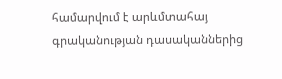համարվում է արևմտահայ գրականության դասականներից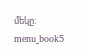մեկը։ menu_book5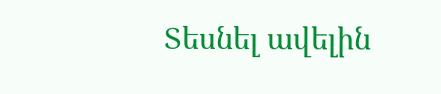Տեսնել ավելին